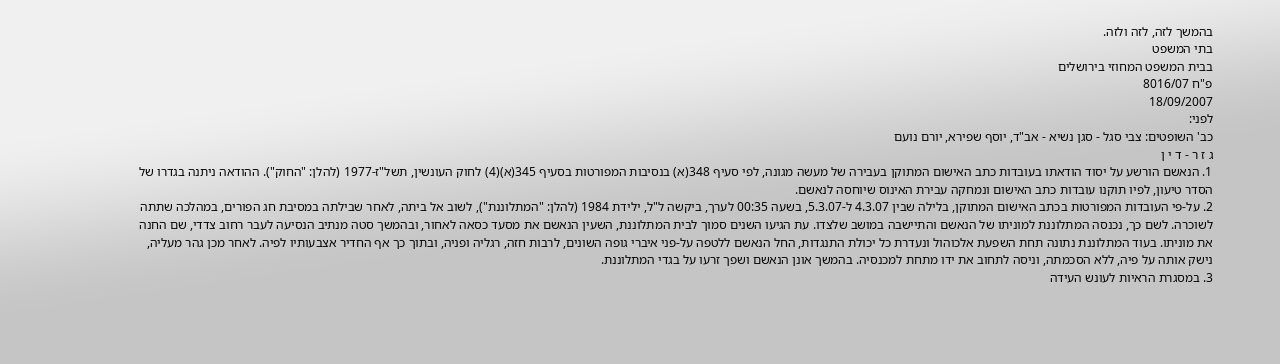בהמשך לזה, לזה ולזה.
בתי המשפט
בבית המשפט המחוזי בירושלים
פ"ח 8016/07
18/09/2007
לפני:
כב' השופטים: צבי סגל - סגן נשיא - אב"ד, יוסף שפירא, יורם נועם
ג ז ר - ד י ן
1. הנאשם הורשע על יסוד הודאתו בעובדות כתב האישום המתוקן בעבירה של מעשה מגונה, לפי סעיף 348(א) בנסיבות המפורטות בסעיף 345(א)(4) לחוק העונשין, תשל"ז-1977 (להלן: "החוק"). ההודאה ניתנה בגדרו של הסדר טיעון, לפיו תוקנו עובדות כתב האישום ונמחקה עבירת האינוס שיוחסה לנאשם.
2. על-פי העובדות המפורטות בכתב האישום המתוקן, בלילה שבין 4.3.07 ל-5.3.07, בשעה 00:35 לערך, ביקשה ל"ל, ילידת 1984 (להלן: "המתלוננת"), לשוב אל ביתה, לאחר שבילתה במסיבת חג הפורים, במהלכה שתתה לשוכרה. לשם כך, נכנסה המתלוננת למוניתו של הנאשם והתיישבה במושב שלצדו. עת הגיעו השנים סמוך לבית המתלוננת, השעין הנאשם את מסעד כסאה לאחור, ובהמשך סטה מנתיב הנסיעה לעבר רחוב צדדי, שם החנה את מוניתו. בעוד המתלוננת נתונה תחת השפעת אלכוהול ונעדרת כל יכולת התנגדות, החל הנאשם ללטפה על-פני איברי גופה השונים, לרבות חזה, רגליה ופניה, ובתוך כך אף החדיר אצבעותיו לפיה. לאחר מכן גהר מעליה, נישק אותה על פיה, ללא הסכמתה, וניסה לתחוב את ידו מתחת למכנסיה. בהמשך אונן הנאשם ושפך זרעו על בגדי המתלוננת.
3. במסגרת הראיות לעונש העידה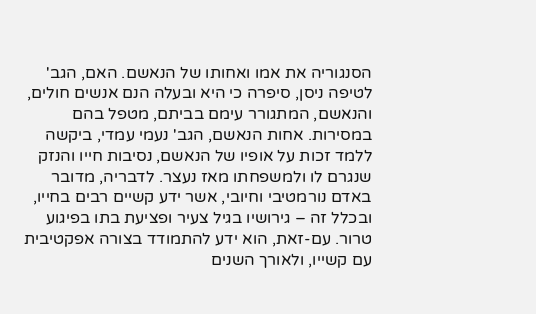הסנגוריה את אמו ואחותו של הנאשם. האם, הגב' לטיפה ניסן, סיפרה כי היא ובעלה הנם אנשים חולים, והנאשם, המתגורר עימם בביתם, מטפל בהם במסירות. אחות הנאשם, הגב' נעמי עמדי, ביקשה ללמד זכות על אופיו של הנאשם, נסיבות חייו והנזק שנגרם לו ולמשפחתו מאז נעצר. לדבריה, מדובר באדם נורמטיבי וחיובי, אשר ידע קשיים רבים בחייו, ובכלל זה – גירושיו בגיל צעיר ופציעת בתו בפיגוע טרור. עם-זאת, הוא ידע להתמודד בצורה אפקטיבית עם קשייו, ולאורך השנים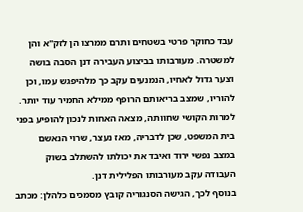עבד כחוקר פרטי בשטחים ותרם ממרצו הן לזק"א והן למשטרה. מעורבותו בביצוע העבירה דנן הסבה בושה וצער גדול לאחיו, הנמנעים עקב כך מלהיפגש עמו, וכן להוריו, שמצב בריאותם הרופף ממילא החמיר עוד יותר. למרות הקושי שחוותה, מצאה האחות לנכון להופיע בפני בית המשפט, שכן לדבריה, מאז נעצר, שרוי הנאשם במצב נפשי ירוד ואיבד את יכולתו להשתלב בשוק העבודה עקב מעורבותו הפלילית דנן.
בנוסף לכך, הגישה הסנגוריה קובץ מסמכים כלהלן: מכתב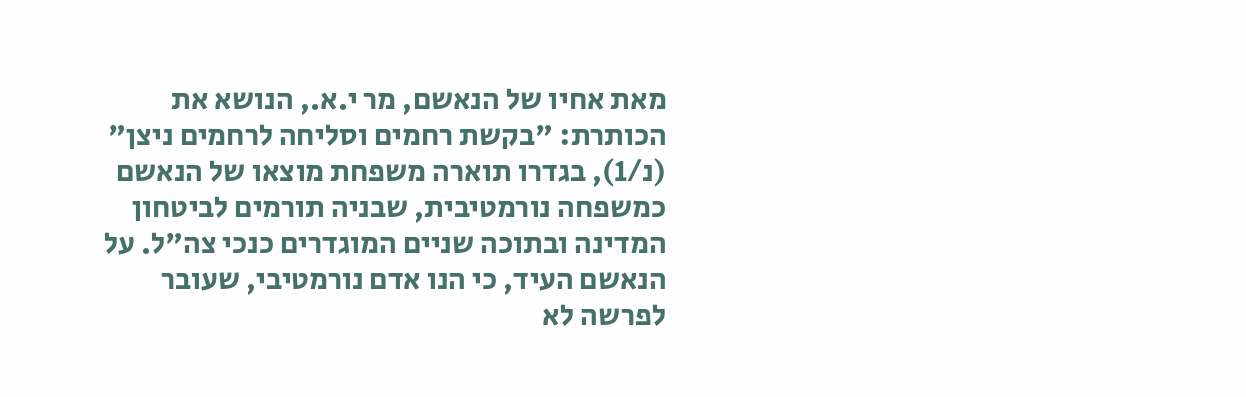מאת אחיו של הנאשם, מר י.א., הנושא את הכותרת: "בקשת רחמים וסליחה לרחמים ניצן" (נ/1), בגדרו תוארה משפחת מוצאו של הנאשם כמשפחה נורמטיבית, שבניה תורמים לביטחון המדינה ובתוכה שניים המוגדרים כנכי צה"ל. על הנאשם העיד, כי הנו אדם נורמטיבי, שעובר לפרשה לא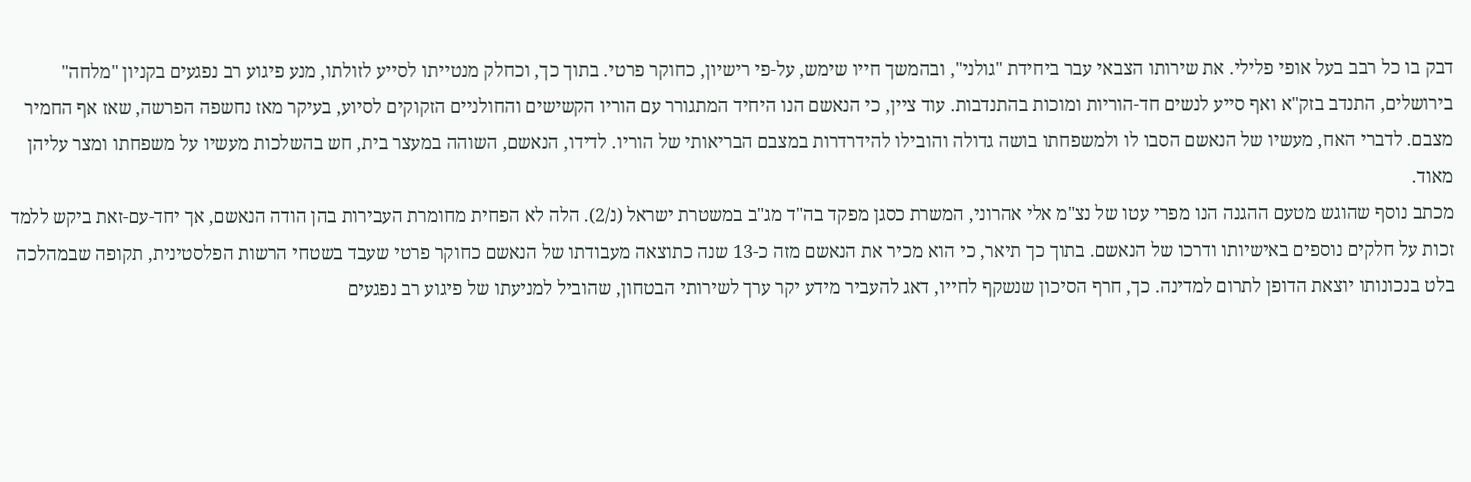דבק בו כל רבב בעל אופי פלילי. את שירותו הצבאי עבר ביחידת "גולני", ובהמשך חייו שימש, על-פי רישיון, כחוקר פרטי. בתוך כך, וכחלק מנטייתו לסייע לזולתו, מנע פיגוע רב נפגעים בקניון "מלחה" בירושלים, התנדב בזק"א ואף סייע לנשים חד-הוריות ומוכות בהתנדבות. עוד ציין, כי הנאשם הנו היחיד המתגורר עם הוריו הקשישים והחולניים הזקוקים לסיוע, בעיקר מאז נחשפה הפרשה, שאז אף החמיר מצבם. לדברי האח, מעשיו של הנאשם הסבו לו ולמשפחתו בושה גדולה והובילו להידרדרות במצבם הבריאותי של הוריו. לדידו, הנאשם, השוהה במעצר בית, חש בהשלכות מעשיו על משפחתו ומצר עליהן מאוד.
מכתב נוסף שהוגש מטעם ההגנה הנו מפרי עטו של נצ"מ אלי אהרוני, המשרת כסגן מפקד בה"ד מג"ב במשטרת ישראל (נ/2). הלה לא הפחית מחומרת העבירות בהן הודה הנאשם, אך יחד-עם-זאת ביקש ללמד זכות על חלקים נוספים באישיותו ודרכו של הנאשם. בתוך כך תיאר, כי הוא מכיר את הנאשם מזה כ-13 שנה כתוצאה מעבודתו של הנאשם כחוקר פרטי שעבד בשטחי הרשות הפלסטינית, תקופה שבמהלכה בלט בנכונותו יוצאת הדופן לתרום למדינה. כך, חרף הסיכון שנשקף לחייו, דאג להעביר מידע יקר ערך לשירותי הבטחון, שהוביל למניעתו של פיגוע רב נפגעים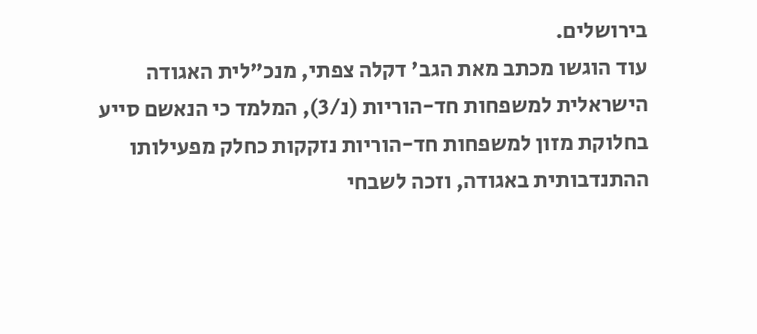בירושלים.
עוד הוגשו מכתב מאת הגב' דקלה צפתי, מנכ"לית האגודה הישראלית למשפחות חד-הוריות (נ/3), המלמד כי הנאשם סייע בחלוקת מזון למשפחות חד-הוריות נזקקות כחלק מפעילותו ההתנדבותית באגודה, וזכה לשבחי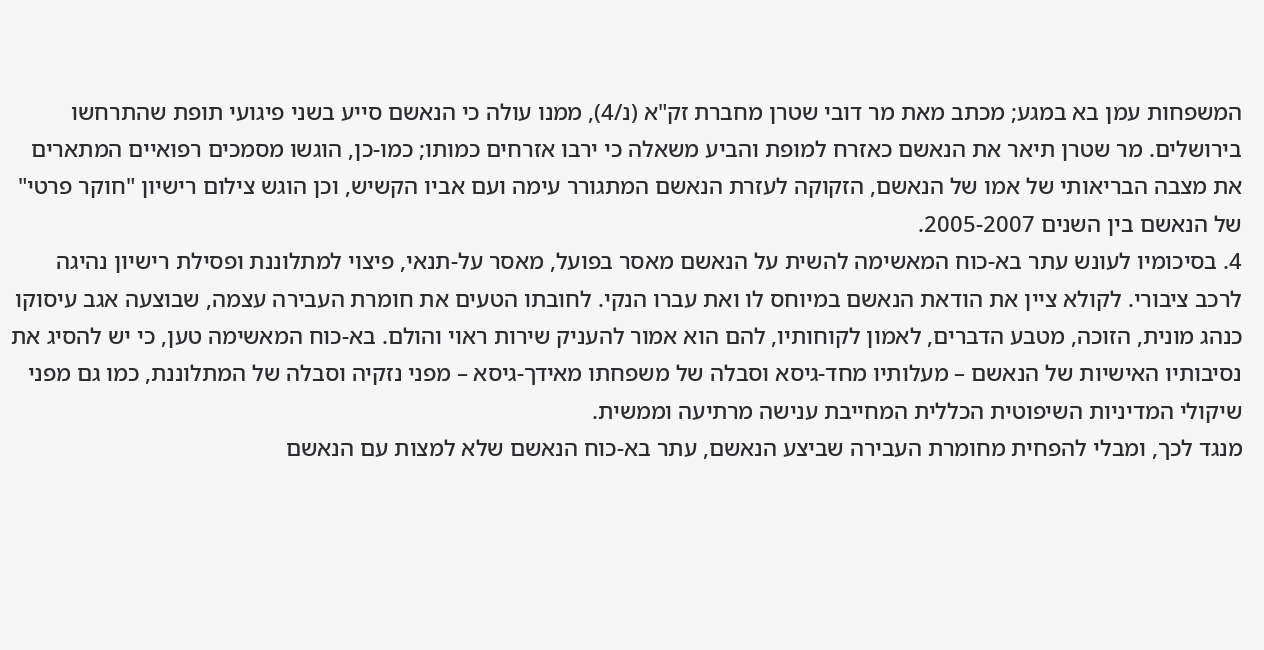המשפחות עמן בא במגע; מכתב מאת מר דובי שטרן מחברת זק"א (נ/4), ממנו עולה כי הנאשם סייע בשני פיגועי תופת שהתרחשו בירושלים. מר שטרן תיאר את הנאשם כאזרח למופת והביע משאלה כי ירבו אזרחים כמותו; כמו-כן, הוגשו מסמכים רפואיים המתארים את מצבה הבריאותי של אמו של הנאשם, הזקוקה לעזרת הנאשם המתגורר עימה ועם אביו הקשיש, וכן הוגש צילום רישיון "חוקר פרטי" של הנאשם בין השנים 2005-2007.
4. בסיכומיו לעונש עתר בא-כוח המאשימה להשית על הנאשם מאסר בפועל, מאסר על-תנאי, פיצוי למתלוננת ופסילת רישיון נהיגה לרכב ציבורי. לקולא ציין את הודאת הנאשם במיוחס לו ואת עברו הנקי. לחובתו הטעים את חומרת העבירה עצמה, שבוצעה אגב עיסוקו כנהג מונית, הזוכה, מטבע הדברים, לאמון לקוחותיו, להם הוא אמור להעניק שירות ראוי והולם. בא-כוח המאשימה טען, כי יש להסיג את נסיבותיו האישיות של הנאשם – מעלותיו מחד-גיסא וסבלה של משפחתו מאידך-גיסא – מפני נזקיה וסבלה של המתלוננת, כמו גם מפני שיקולי המדיניות השיפוטית הכללית המחייבת ענישה מרתיעה וממשית.
מנגד לכך, ומבלי להפחית מחומרת העבירה שביצע הנאשם, עתר בא-כוח הנאשם שלא למצות עם הנאשם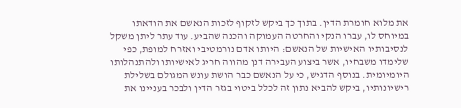את מלוא חומרת הדין. בתוך כך ביקש לזקוף לזכות הנאשם את הודאתו במיוחס לו, עברו הנקי והחרטה העמוקה והכנה שהביע. עוד עתר ליתן משקל לנסיבותיו האישיות של הנאשם: היותו אדם נורמטיבי ואזרח למופת, כפי שלימדו משבחיו, אשר ביצוע העבירה דנן מהווה חריג לאישיותו ולהתנהלותו היומיומית. בנוסף הדגיש, כי על הנאשם כבר הושת עונש המגולם בשלילת רישיונותיו, ביקש להביא נתון זה לכלל ביטוי בגזר הדין ולבכר בעניינו את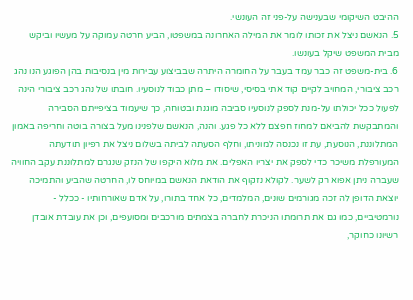ההיבט השיקומי שבענישה על-פני זה העונשי.
5. הנאשם ניצל את זכותו לומר את המילה האחרונה במשפטו, הביע חרטה עמוקה על מעשיו וביקש מבית המשפט שיקל בעונשו.
6. בית-משפט זה כבר עמד בעבר על החומרה היתרה שבביצוע עבירות מין בנסיבות בהן הפוגע הנו נהג רכב ציבורי, המחויב לקיים קוד אתי בסיסי, שיסודו – מתן כבוד לנוסעיו. חובתו של נהג רכב ציבורי הינה לפעול ככל יכולתו על-מנת לספק לנוסעיו סביבה מוגנת ובטוחה, כך שיעמוד בציפייתם הסבירה והמתבקשת להביאם למחוז חפצם ללא כל פגע. והנה, הנאשם שלפנינו מעל בצורה בוטה וחריפה באמון המתלוננת, הנוסעת, עת זו נכנסה למוניתו, וחלף הסעתה לביתה בשלום ניצל את רפיון תודעתה המעורפלת משיכר כדי לספק את יצריו האפלים. את מלוא היקפו של הנזק שנגרם למתלוננת עקב החוויה שעברה ניתן אפוא רק לשער. לקולא נזקוף את הודאת הנאשם במיוחס לו, החרטה שהביע והתמיכה יוצאת הדופן לה זכה מגורמים שונים, המלמדים, כל אחד בתורו, על אדם שאורחותיו - ככלל - נורמטיביים, כמו גם את תרומתו הניכרת לחברה בצמתים מורכבים ומסועפים, וכן את עובדת אובדן רשיונו כחוקר,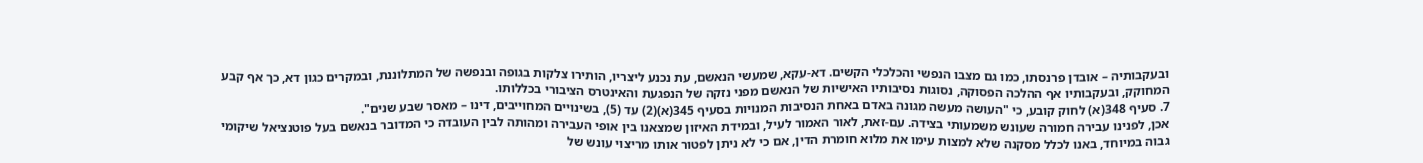ובעקבותיה – אובדן פרנסתו, כמו גם מצבו הנפשי והכלכלי הקשים. דא-עקא, שמעשי הנאשם, עת נכנע ליצריו, הותירו צלקות בגופה ובנפשה של המתלוננת, ובמקרים כגון דא, כך אף קבע המחוקק, ובעקבותיו אף ההלכה הפסוקה, נסוגות נסיבותיו האישיות של הנאשם מפני נזקה של הנפגעת והאינטרס הציבורי בכללותו.
7. סעיף 348(א) לחוק קובע, כי "העושה מעשה מגונה באדם באחת הנסיבות המנויות בסעיף 345(א)(2) עד (5), בשינויים המחוייבים, דינו – מאסר שבע שנים".
אכן, לפנינו עבירה חמורה שעונש משמעותי בצידה. עם-זאת, לאור האמור לעיל, ובמידת האיזון שמצאנו בין אופי העבירה ומהותה לבין העובדה כי המדובר בנאשם בעל פוטנציאל שיקומי גבוה במיוחד, באנו לכלל מסקנה שלא למצות עימו את מלוא חומרת הדין, אם כי לא ניתן לפטור אותו מריצוי עונש של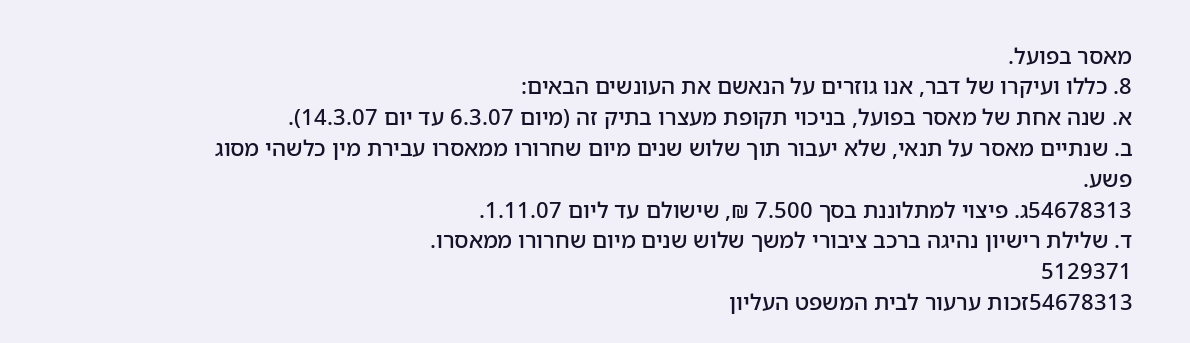מאסר בפועל.
8. כללו ועיקרו של דבר, אנו גוזרים על הנאשם את העונשים הבאים:
א. שנה אחת של מאסר בפועל, בניכוי תקופת מעצרו בתיק זה (מיום 6.3.07 עד יום 14.3.07).
ב. שנתיים מאסר על תנאי, שלא יעבור תוך שלוש שנים מיום שחרורו ממאסרו עבירת מין כלשהי מסוג פשע.
54678313ג. פיצוי למתלוננת בסך 7.500 ₪, שישולם עד ליום 1.11.07.
ד. שלילת רישיון נהיגה ברכב ציבורי למשך שלוש שנים מיום שחרורו ממאסרו.
5129371
54678313זכות ערעור לבית המשפט העליון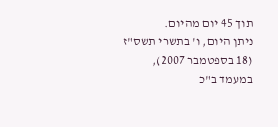תוך 45 יום מהיום.
ניתן היום, ו' בתשרי תשס"ז (18 בספטמבר 2007), במעמד ב"כ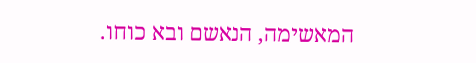המאשימה, הנאשם ובא כוחו.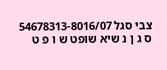צבי סגל 54678313-8016/07
ס ג ן נ שיא שופט ש ו פ ט